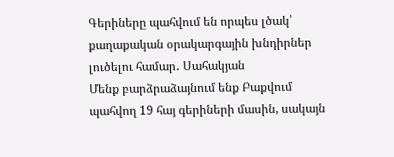Գերիները պահվում են որպես լծակ՝ քաղաքական օրակարգային խնդիրներ լուծելու համար․ Սահակյան
Մենք բարձրաձայնում ենք Բաքվում պահվող 19 հայ գերիների մասին, սակայն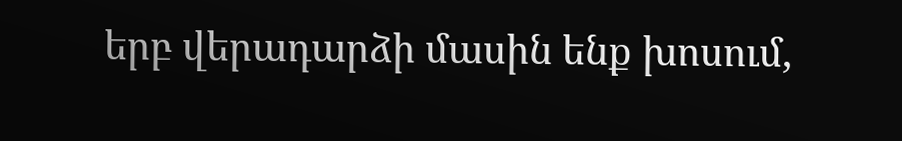երբ վերադարձի մասին ենք խոսում,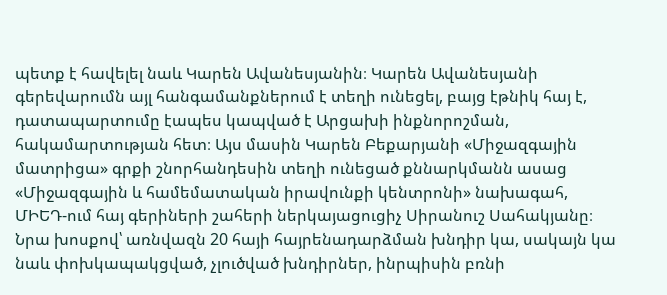պետք է հավելել նաև Կարեն Ավանեսյանին։ Կարեն Ավանեսյանի գերեվարումն այլ հանգամանքներում է տեղի ունեցել, բայց էթնիկ հայ է, դատապարտումը էապես կապված է Արցախի ինքնորոշման, հակամարտության հետ։ Այս մասին Կարեն Բեքարյանի «Միջազգային մատրիցա» գրքի շնորհանդեսին տեղի ունեցած քննարկմանն ասաց «Միջազգային և համեմատական իրավունքի կենտրոնի» նախագահ, ՄԻԵԴ-ում հայ գերիների շահերի ներկայացուցիչ Սիրանուշ Սահակյանը։
Նրա խոսքով՝ առնվազն 20 հայի հայրենադարձման խնդիր կա, սակայն կա նաև փոխկապակցված, չլուծված խնդիրներ, ինրպիսին բռնի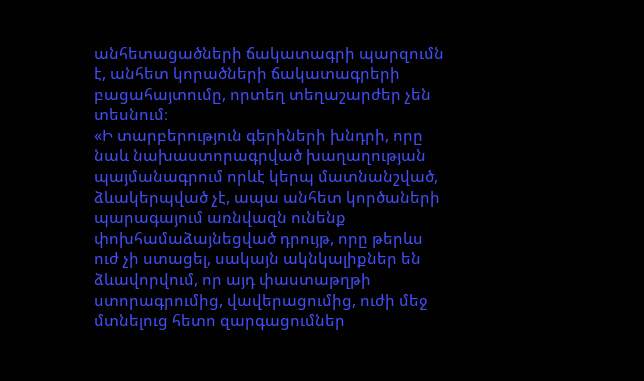անհետացածների ճակատագրի պարզումն է, անհետ կորածների ճակատագրերի բացահայտումը, որտեղ տեղաշարժեր չեն տեսնում։
«Ի տարբերություն գերիների խնդրի, որը նաև նախաստորագրված խաղաղության պայմանագրում որևէ կերպ մատնանշված, ձևակերպված չէ, ապա անհետ կործաների պարագայում առնվազն ունենք փոխհամաձայնեցված դրույթ, որը թերևս ուժ չի ստացել, սակայն ակնկալիքներ են ձևավորվում, որ այդ փաստաթղթի ստորագրումից, վավերացումից, ուժի մեջ մտնելուց հետո զարգացումներ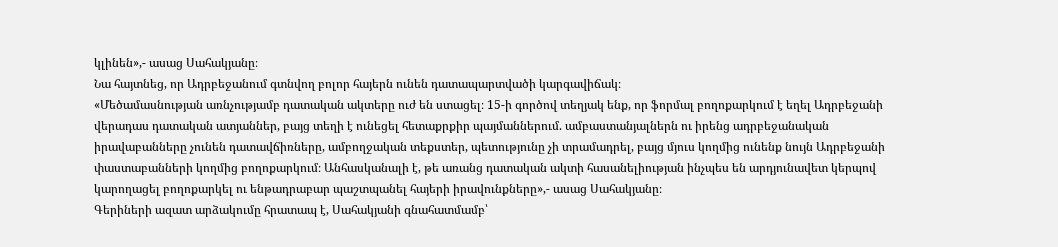կլինեն»,- ասաց Սահակյանը։
Նա հայտնեց, որ Ադրբեջանում գտնվող բոլոր հայերն ունեն դատապարտվածի կարգավիճակ։
«Մեծամասնության առնչությամբ դատական ակտերը ուժ են ստացել։ 15-ի գործով տեղյակ ենք, որ ֆորմալ բողոքարկում է եղել Ադրբեջանի վերադաս դատական ատյաններ, բայց տեղի է ունեցել հետաքրքիր պայմաններում. ամբաստանյալներն ու իրենց ադրբեջանական իրավաբանները չունեն դատավճիռները, ամբողջական տեքստեր, պետությունը չի տրամադրել, բայց մյուս կողմից ունենք նույն Ադրբեջանի փաստաբանների կողմից բողոքարկում։ Անհասկանալի է, թե առանց դատական ակտի հասանելիության ինչպես են արդյունավետ կերպով կարողացել բողոքարկել ու ենթադրաբար պաշտպանել հայերի իրավունքները»,- ասաց Սահակյանը։
Գերիների ազատ արձակումը հրատապ է, Սահակյանի գնահատմամբ՝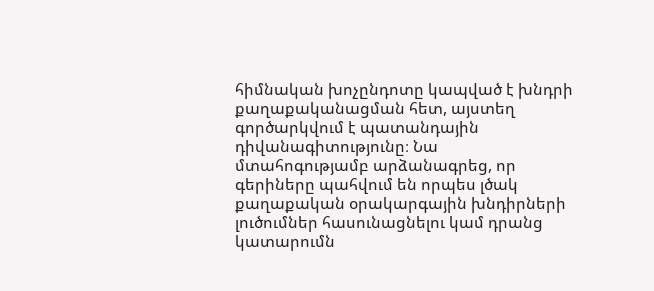հիմնական խոչընդոտը կապված է խնդրի քաղաքականացման հետ, այստեղ գործարկվում է պատանդային դիվանագիտությունը։ Նա մտահոգությամբ արձանագրեց, որ գերիները պահվում են որպես լծակ քաղաքական օրակարգային խնդիրների լուծումներ հասունացնելու կամ դրանց կատարումն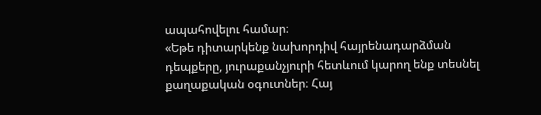ապահովելու համար։
«Եթե դիտարկենք նախորդիվ հայրենադարձման դեպքերը, յուրաքանչյուրի հետևում կարող ենք տեսնել քաղաքական օգուտներ։ Հայ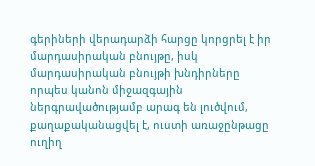գերիների վերադարձի հարցը կորցրել է իր մարդասիրական բնույթը, իսկ մարդասիրական բնույթի խնդիրները որպես կանոն միջազգային ներգրավածությամբ արագ են լուծվում, քաղաքականացվել է, ուստի առաջընթացը ուղիղ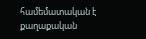համեմատական է քաղաքական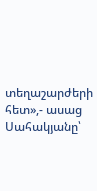տեղաշարժերի հետ»,- ասաց Սահակյանը՝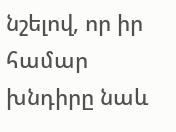նշելով, որ իր համար խնդիրը նաև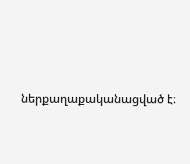ներքաղաքականացված է։